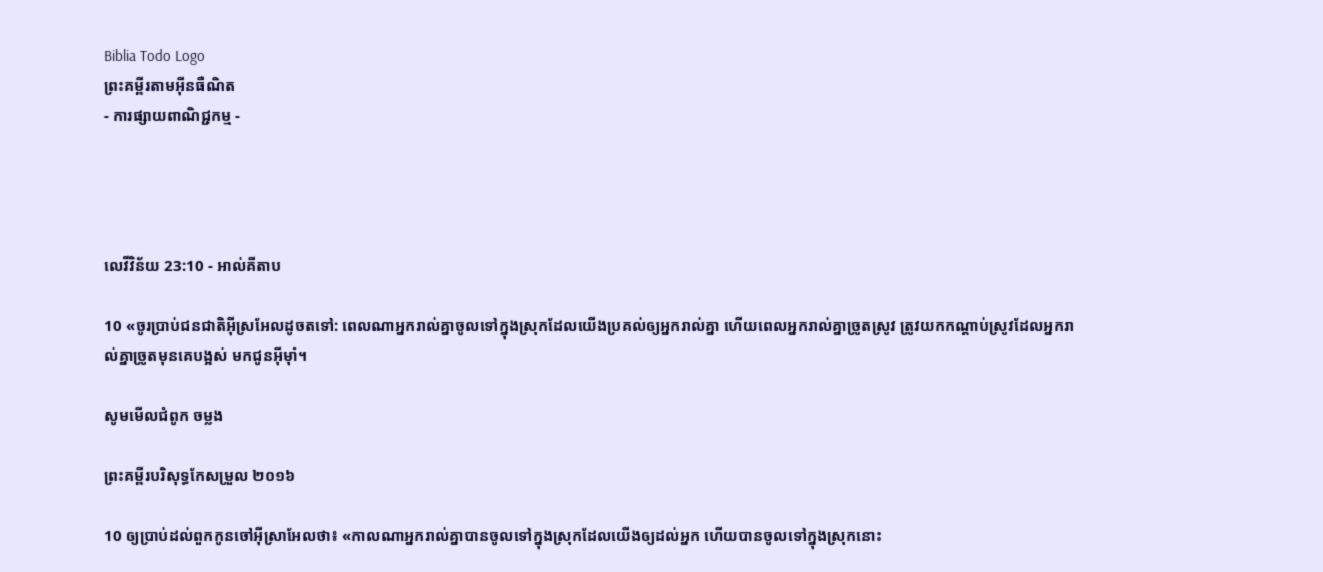Biblia Todo Logo
ព្រះគម្ពីរតាមអ៊ីនធឺណិត
- ការផ្សាយពាណិជ្ជកម្ម -




លេវី‌វិន័យ 23:10 - អាល់គីតាប

10 «ចូរប្រាប់ជន‌ជាតិអ៊ីស្រ‌អែលដូចតទៅ: ពេលណាអ្នករាល់គ្នាចូលទៅក្នុងស្រុកដែលយើងប្រគល់ឲ្យអ្នករាល់គ្នា ហើយពេលអ្នករាល់គ្នាច្រូតស្រូវ ត្រូវយកកណ្តាប់ស្រូវដែលអ្នករាល់គ្នាច្រូតមុនគេបង្អស់ មកជូនអ៊ីមុាំ។

សូមមើលជំពូក ចម្លង

ព្រះគម្ពីរបរិសុទ្ធកែសម្រួល ២០១៦

10 ឲ្យប្រាប់ដល់ពួកកូនចៅអ៊ីស្រា‌អែលថា៖ «កាលណាអ្នករាល់គ្នាបានចូលទៅក្នុងស្រុកដែលយើងឲ្យដល់អ្នក ហើយបានចូលទៅក្នុងស្រុកនោះ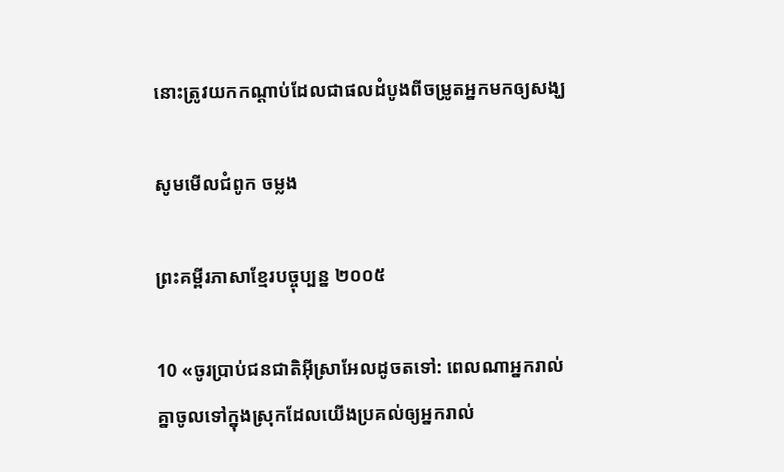នោះត្រូវយកកណ្ដាប់ដែលជាផលដំបូងពីចម្រូតអ្នកមកឲ្យសង្ឃ

សូមមើលជំពូក ចម្លង

ព្រះគម្ពីរភាសាខ្មែរបច្ចុប្បន្ន ២០០៥

10 «ចូរប្រាប់ជន‌ជាតិអ៊ីស្រា‌អែលដូចតទៅ: ពេលណាអ្នករាល់គ្នាចូលទៅក្នុងស្រុកដែលយើងប្រគល់ឲ្យអ្នករាល់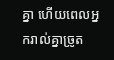គ្នា ហើយពេលអ្នករាល់គ្នាច្រូត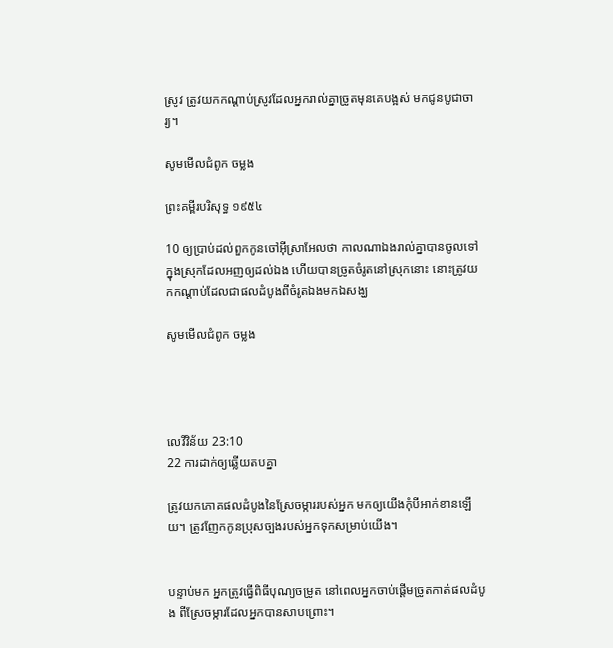ស្រូវ ត្រូវយកកណ្ដាប់ស្រូវដែលអ្នករាល់គ្នាច្រូតមុនគេបង្អស់ មកជូនបូជា‌ចារ្យ។

សូមមើលជំពូក ចម្លង

ព្រះគម្ពីរបរិសុទ្ធ ១៩៥៤

10 ឲ្យប្រាប់ដល់ពួកកូនចៅអ៊ីស្រាអែលថា កាលណាឯងរាល់គ្នាបានចូលទៅក្នុងស្រុកដែលអញឲ្យដល់ឯង ហើយបានច្រូតចំរូតនៅស្រុកនោះ នោះត្រូវយកកណ្តាប់ដែលជាផលដំបូងពីចំរូតឯងមកឯសង្ឃ

សូមមើលជំពូក ចម្លង




លេវី‌វិន័យ 23:10
22 ការដាក់ឲ្យឆ្លើយតបគ្នា

ត្រូវយកភោគផលដំបូងនៃស្រែចម្ការរបស់អ្នក មកឲ្យយើងកុំបីអាក់ខានឡើយ។ ត្រូវញែកកូនប្រុសច្បងរបស់អ្នកទុកសម្រាប់យើង។


បន្ទាប់មក អ្នកត្រូវធ្វើពិធីបុណ្យចម្រូត នៅពេលអ្នកចាប់ផ្តើមច្រូតកាត់ផលដំបូង ពីស្រែចម្ការដែលអ្នកបានសាបព្រោះ។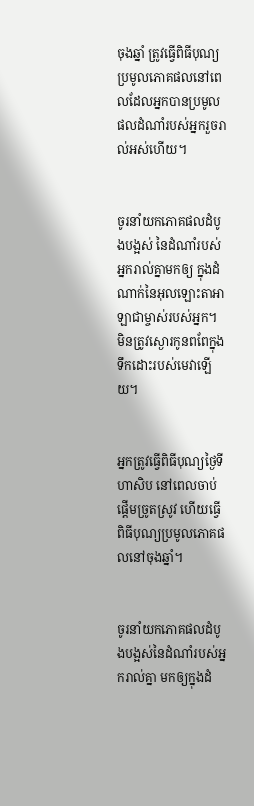ចុងឆ្នាំ ត្រូវធ្វើពិធីបុណ្យប្រមូលភោគផលនៅពេលដែលអ្នកបានប្រមូលផលដំណាំរបស់អ្នករួចរាល់អស់ហើយ។


ចូរនាំយកភោគផលដំបូងបង្អស់ នៃដំណាំរបស់អ្នករាល់គ្នាមកឲ្យ ក្នុងដំណាក់នៃអុលឡោះ‌តាអាឡាជាម្ចាស់របស់អ្នក។ មិនត្រូវស្ងោរកូនពពែក្នុងទឹកដោះរបស់មេវាឡើយ។


អ្នកត្រូវធ្វើពិធីបុណ្យថ្ងៃទីហាសិប នៅពេលចាប់ផ្តើមច្រូតស្រូវ ហើយធ្វើពិធីបុណ្យប្រមូលភោគផលនៅចុងឆ្នាំ។


ចូរនាំយកភោគផលដំបូងបង្អស់នៃដំណាំរបស់អ្នករាល់គ្នា មកឲ្យក្នុងដំ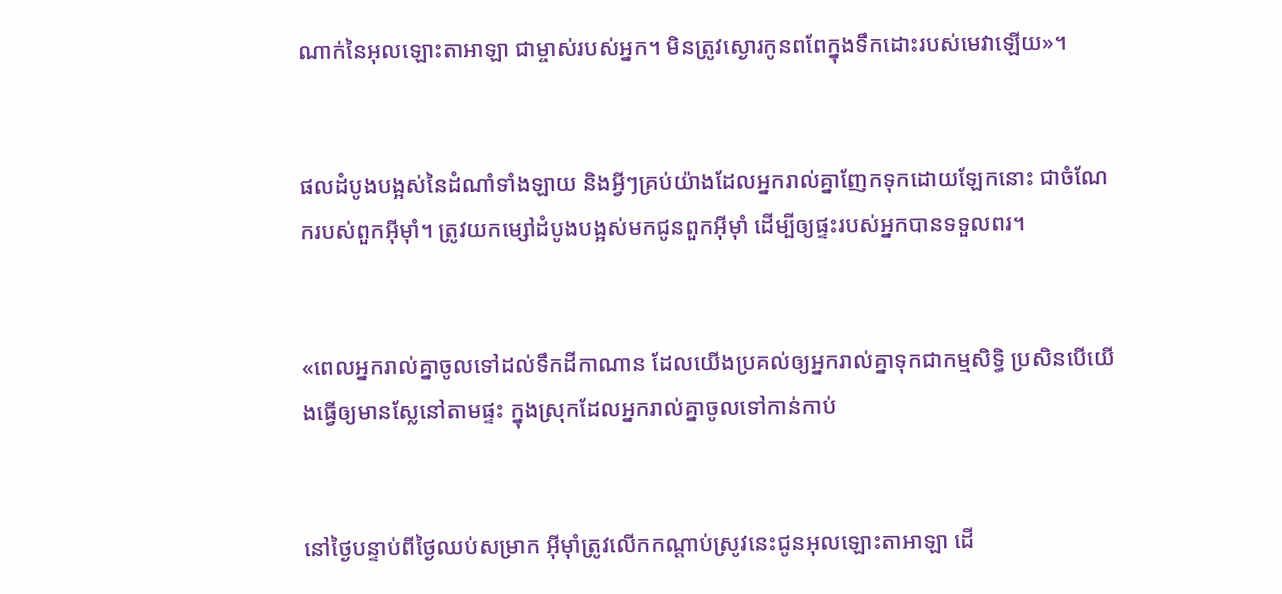ណាក់នៃអុលឡោះ‌តាអាឡា ជាម្ចាស់របស់អ្នក។ មិនត្រូវស្ងោរកូនពពែក្នុងទឹកដោះរបស់មេវាឡើយ»។


ផលដំបូងបង្អស់នៃដំណាំទាំង‌ឡាយ និងអ្វីៗគ្រប់យ៉ាងដែលអ្នករាល់គ្នាញែកទុកដោយឡែកនោះ ជាចំណែករបស់ពួកអ៊ីមុាំ។ ត្រូវយកម្សៅដំបូងបង្អស់មកជូនពួកអ៊ីមុាំ ដើម្បីឲ្យផ្ទះរបស់អ្នកបានទទួលពរ។


«ពេលអ្នករាល់គ្នាចូលទៅដល់ទឹកដីកាណាន ដែលយើងប្រគល់ឲ្យអ្នករាល់គ្នាទុកជាកម្មសិទ្ធិ ប្រសិនបើយើងធ្វើឲ្យមានស្លែនៅតាមផ្ទះ ក្នុងស្រុកដែលអ្នករាល់គ្នាចូលទៅកាន់កាប់


នៅថ្ងៃបន្ទាប់ពីថ្ងៃឈប់សម្រាក អ៊ីមុាំត្រូវលើកកណ្តាប់ស្រូវនេះជូនអុលឡោះ‌តាអាឡា ដើ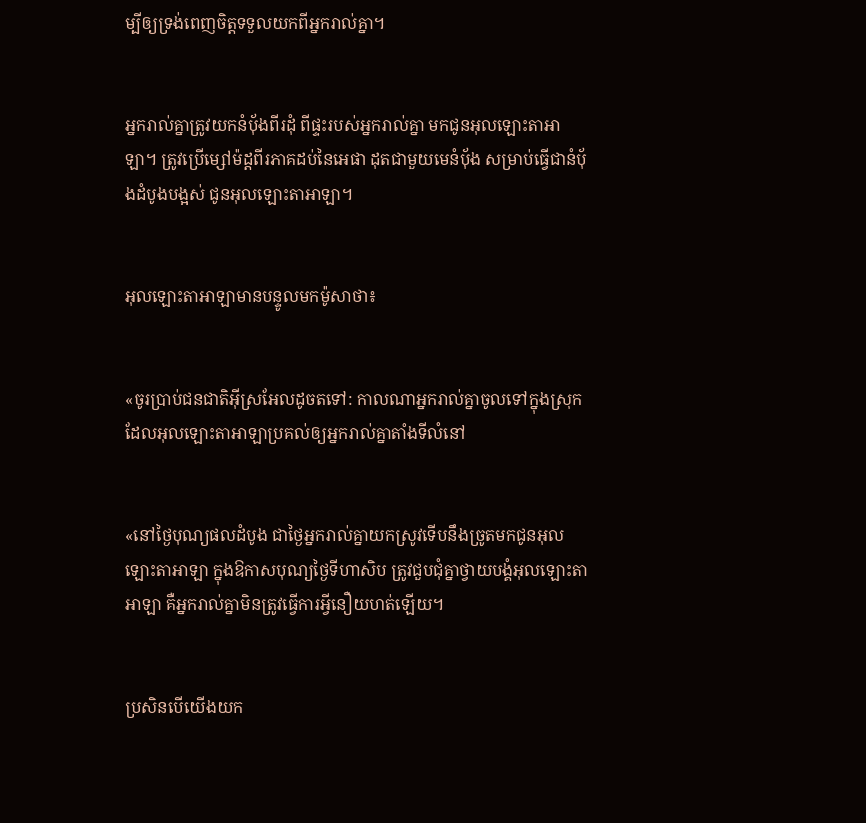ម្បីឲ្យទ្រង់ពេញចិត្តទទួលយកពីអ្នករាល់គ្នា។


អ្នករាល់គ្នាត្រូវយកនំបុ័ងពីរដុំ ពីផ្ទះរបស់អ្នករាល់គ្នា មកជូនអុលឡោះ‌តាអាឡា។ ត្រូវប្រើម្សៅម៉ដ្តពីរភាគដប់នៃអេផា ដុតជាមួយមេនំបុ័ង សម្រាប់ធ្វើជានំបុ័ងដំបូងបង្អស់ ជូនអុលឡោះ‌តាអាឡា។


អុលឡោះ‌តាអាឡាមានបន្ទូលមកម៉ូសាថា៖


«ចូរប្រាប់ជន‌ជាតិអ៊ីស្រ‌អែលដូចតទៅ: កាលណាអ្នករាល់គ្នាចូលទៅក្នុងស្រុកដែលអុលឡោះ‌តាអាឡាប្រគល់ឲ្យអ្នករាល់គ្នាតាំងទីលំនៅ


«នៅថ្ងៃបុណ្យផលដំបូង ជាថ្ងៃអ្នករាល់គ្នាយកស្រូវទើបនឹងច្រូតមកជូនអុលឡោះ‌តាអាឡា ក្នុងឱកាសបុណ្យថ្ងៃទីហាសិប ត្រូវជួបជុំគ្នាថ្វាយ‌បង្គំអុលឡោះ‌តាអាឡា គឺអ្នករាល់គ្នាមិនត្រូវធ្វើការអ្វីនឿយហត់ឡើយ។


ប្រសិនបើយើងយក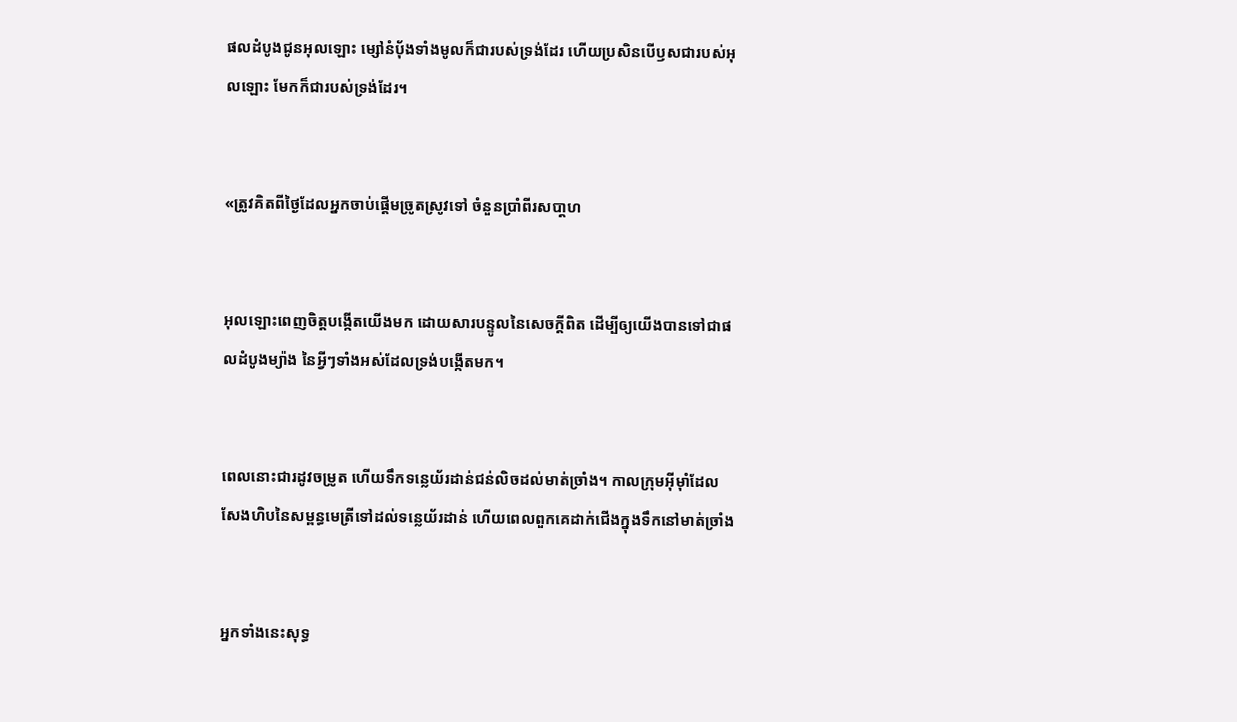ផលដំបូងជូនអុលឡោះ ម្សៅនំបុ័ងទាំងមូលក៏ជារបស់ទ្រង់ដែរ ហើយប្រសិនបើឫសជារបស់អុលឡោះ មែកក៏ជារបស់ទ្រង់ដែរ។


«ត្រូវគិតពីថ្ងៃដែលអ្នកចាប់ផ្តើមច្រូតស្រូវទៅ ចំនួនប្រាំពីរសបា្តហ


អុលឡោះពេញចិត្តបង្កើតយើងមក ដោយ‌សារបន្ទូលនៃសេចក្ដីពិត ដើម្បីឲ្យយើងបានទៅជាផលដំបូងម្យ៉ាង នៃអ្វីៗទាំងអស់ដែលទ្រង់បង្កើតមក។


ពេលនោះជារដូវចម្រូត ហើយទឹកទន្លេយ័រដាន់ជន់លិចដល់មាត់ច្រាំង។ កាលក្រុមអ៊ីមុាំដែលសែងហិបនៃសម្ពន្ធ‌មេត្រីទៅដល់ទន្លេយ័រដាន់ ហើយពេលពួកគេដាក់ជើងក្នុងទឹកនៅមាត់ច្រាំង


អ្នកទាំងនេះសុទ្ធ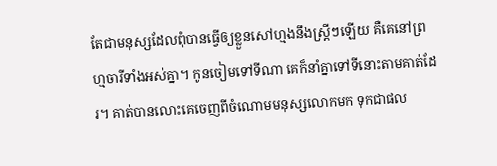តែជាមនុស្សដែលពុំបានធ្វើឲ្យខ្លួនសៅ‌ហ្មងនឹងស្ដ្រីៗឡើយ គឺគេនៅព្រហ្មចារីទាំងអស់គ្នា។ កូនចៀមទៅទីណា គេក៏នាំគ្នាទៅទីនោះតាមគាត់ដែរ។ គាត់បានលោះគេចេញពីចំណោមមនុស្សលោកមក ទុកជាផល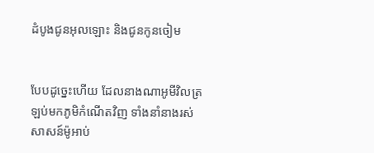ដំបូងជូនអុលឡោះ និងជូនកូនចៀម


បែបដូច្នេះហើយ ដែលនាងណា‌អូមីវិលត្រឡប់មកភូមិកំណើតវិញ ទាំងនាំនាងរស់សាសន៍ម៉ូអាប់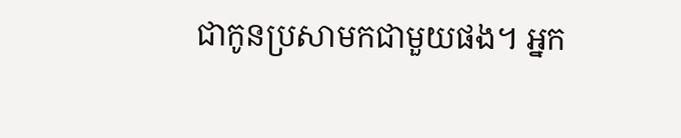ជាកូនប្រសាមកជាមួយផង។ អ្នក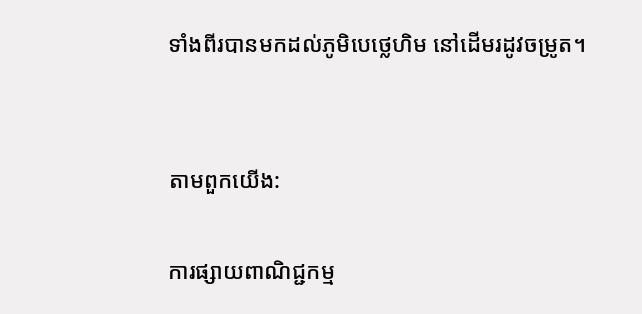ទាំងពីរបានមកដល់ភូមិបេថ្លេ‌ហិម នៅដើមរដូវចម្រូត។


តាមពួកយើង:

ការផ្សាយពាណិជ្ជកម្ម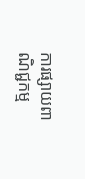ការផ្សាយពាណិជ្ជកម្ម